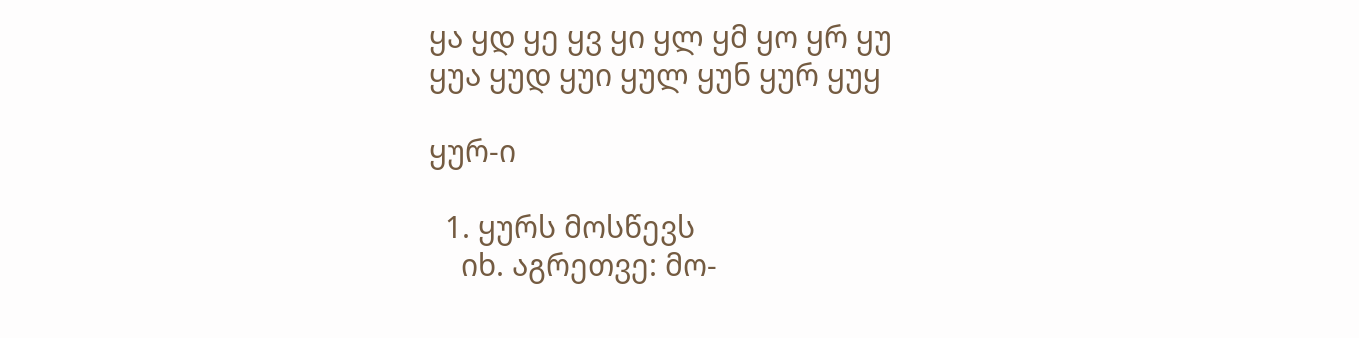ყა ყდ ყე ყვ ყი ყლ ყმ ყო ყრ ყუ
ყუა ყუდ ყუი ყულ ყუნ ყურ ყუყ

ყურ-ი

  1. ყურს მოსწევს
    იხ. აგრეთვე: მო-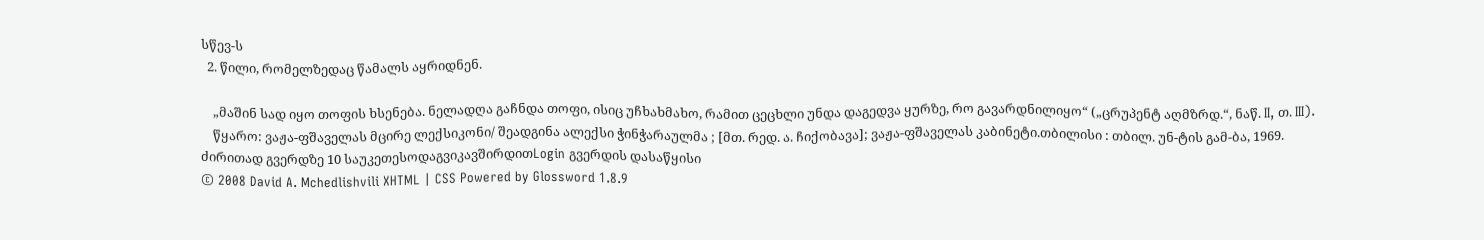სწევ-ს
  2. წილი, რომელზედაც წამალს აყრიდნენ.

    „მაშინ სად იყო თოფის ხსენება. ნელადღა გაჩნდა თოფი, ისიც უჩხახმახო, რამით ცეცხლი უნდა დაგედვა ყურზე, რო გავარდნილიყო“ („ცრუპენტ აღმზრდ.“, ნაწ. II, თ. III).
    წყარო: ვაჟა-ფშაველას მცირე ლექსიკონი/ შეადგინა ალექსი ჭინჭარაულმა ; [მთ. რედ. ა. ჩიქობავა]; ვაჟა-ფშაველას კაბინეტი.თბილისი : თბილ. უნ-ტის გამ-ბა, 1969.
ძირითად გვერდზე 10 საუკეთესოდაგვიკავშირდითLogin გვერდის დასაწყისი
© 2008 David A. Mchedlishvili XHTML | CSS Powered by Glossword 1.8.9